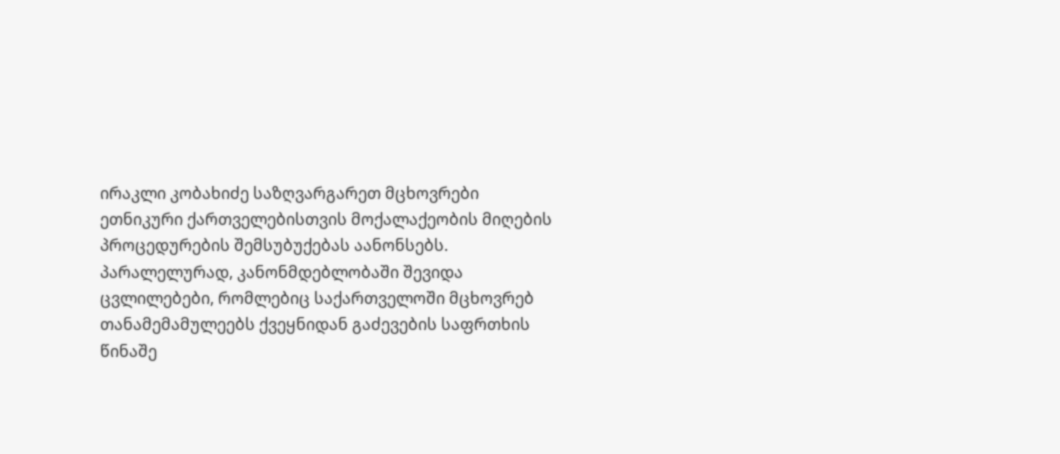ირაკლი კობახიძე საზღვარგარეთ მცხოვრები ეთნიკური ქართველებისთვის მოქალაქეობის მიღების პროცედურების შემსუბუქებას აანონსებს. პარალელურად, კანონმდებლობაში შევიდა ცვლილებები, რომლებიც საქართველოში მცხოვრებ თანამემამულეებს ქვეყნიდან გაძევების საფრთხის წინაშე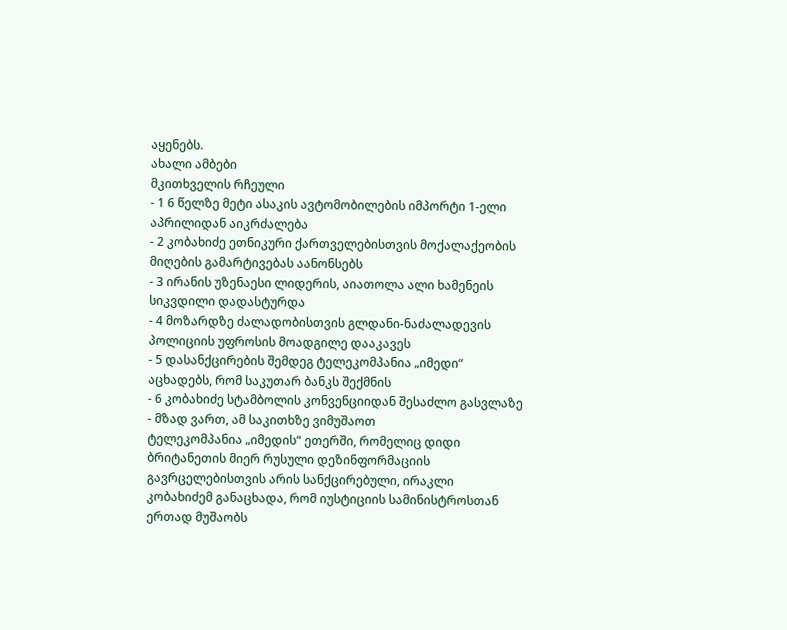აყენებს.
ახალი ამბები
მკითხველის რჩეული
- 1 6 წელზე მეტი ასაკის ავტომობილების იმპორტი 1-ელი აპრილიდან აიკრძალება
- 2 კობახიძე ეთნიკური ქართველებისთვის მოქალაქეობის მიღების გამარტივებას აანონსებს
- 3 ირანის უზენაესი ლიდერის, აიათოლა ალი ხამენეის სიკვდილი დადასტურდა
- 4 მოზარდზე ძალადობისთვის გლდანი-ნაძალადევის პოლიციის უფროსის მოადგილე დააკავეს
- 5 დასანქცირების შემდეგ ტელეკომპანია „იმედი“ აცხადებს, რომ საკუთარ ბანკს შექმნის
- 6 კობახიძე სტამბოლის კონვენციიდან შესაძლო გასვლაზე - მზად ვართ, ამ საკითხზე ვიმუშაოთ
ტელეკომპანია „იმედის“ ეთერში, რომელიც დიდი ბრიტანეთის მიერ რუსული დეზინფორმაციის გავრცელებისთვის არის სანქცირებული, ირაკლი კობახიძემ განაცხადა, რომ იუსტიციის სამინისტროსთან ერთად მუშაობს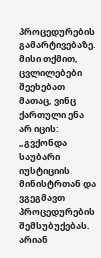პროცედურების გამარტივებაზე. მისი თქმით, ცვლილებები შეეხებათ მათაც, ვინც ქართული ენა არ იცის:
„გვქონდა საუბარი იუსტიციის მინისტრთან და ვგეგმავთ პროცედურების შემსუბუქებას. არიან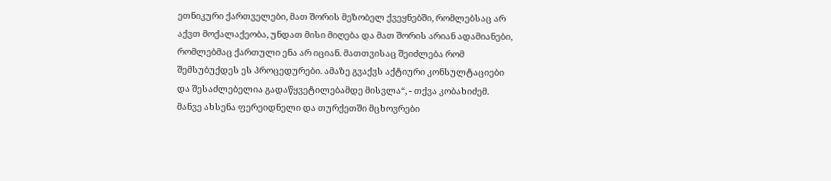ეთნიკური ქართველები, მათ შორის მეზობელ ქვეყნებში, რომლებსაც არ აქვთ მოქალაქეობა, უნდათ მისი მიღება და მათ შორის არიან ადამიანები, რომლებმაც ქართული ენა არ იციან. მათთვისაც შეიძლება რომ შემსუბუქდეს ეს პროცედურები. ამაზე გვაქვს აქტიური კონსულტაციები და შესაძლებელია გადაწყვეტილებამდე მისვლა“, - თქვა კობახიძემ.
მანვე ახსენა ფერეიდნელი და თურქეთში მცხოვრები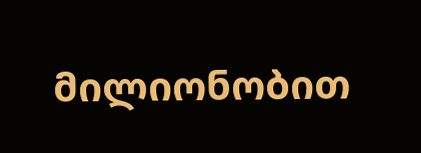მილიონობით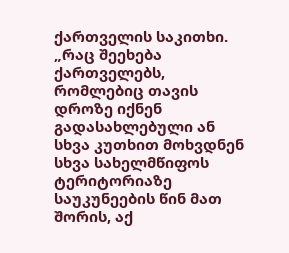ქართველის საკითხი.
„რაც შეეხება ქართველებს, რომლებიც თავის დროზე იქნენ გადასახლებული ან სხვა კუთხით მოხვდნენ სხვა სახელმწიფოს ტერიტორიაზე საუკუნეების წინ მათ შორის, აქ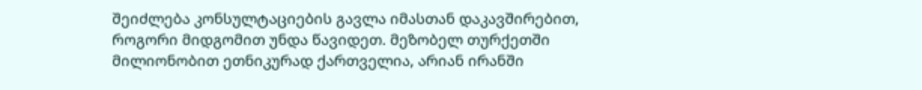შეიძლება კონსულტაციების გავლა იმასთან დაკავშირებით, როგორი მიდგომით უნდა წავიდეთ. მეზობელ თურქეთში მილიონობით ეთნიკურად ქართველია, არიან ირანში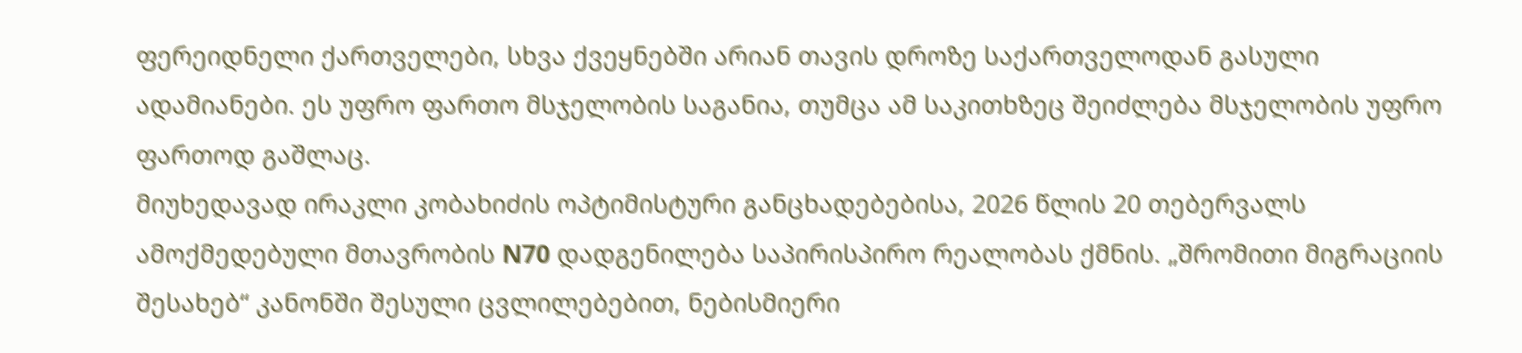ფერეიდნელი ქართველები, სხვა ქვეყნებში არიან თავის დროზე საქართველოდან გასული ადამიანები. ეს უფრო ფართო მსჯელობის საგანია, თუმცა ამ საკითხზეც შეიძლება მსჯელობის უფრო ფართოდ გაშლაც.
მიუხედავად ირაკლი კობახიძის ოპტიმისტური განცხადებებისა, 2026 წლის 20 თებერვალს ამოქმედებული მთავრობის N70 დადგენილება საპირისპირო რეალობას ქმნის. „შრომითი მიგრაციის შესახებ“ კანონში შესული ცვლილებებით, ნებისმიერი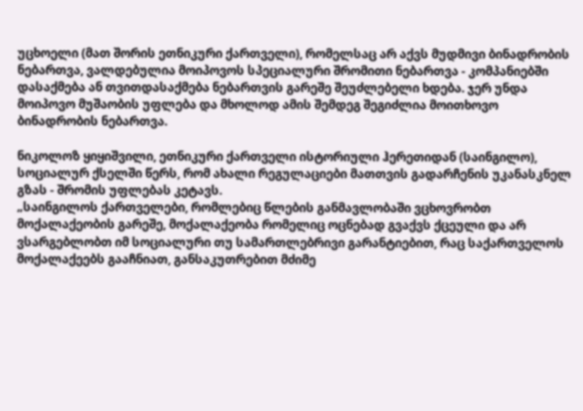უცხოელი (მათ შორის ეთნიკური ქართველი), რომელსაც არ აქვს მუდმივი ბინადრობის ნებართვა, ვალდებულია მოიპოვოს სპეციალური შრომითი ნებართვა - კომპანიებში დასაქმება ან თვითდასაქმება ნებართვის გარეშე შეუძლებელი ხდება. ჯერ უნდა მოიპოვო მუშაობის უფლება და მხოლოდ ამის შემდეგ შეგიძლია მოითხოვო ბინადრობის ნებართვა.

ნიკოლოზ ყიყიშვილი, ეთნიკური ქართველი ისტორიული ჰერეთიდან (საინგილო), სოციალურ ქსელში წერს, რომ ახალი რეგულაციები მათთვის გადარჩენის უკანასკნელ გზას - შრომის უფლებას კეტავს.
„საინგილოს ქართველები, რომლებიც წლების განმავლობაში ვცხოვრობთ მოქალაქეობის გარეშე, მოქალაქეობა რომელიც ოცნებად გვაქვს ქცეული და არ ვსარგებლობთ იმ სოციალური თუ სამართლებრივი გარანტიებით, რაც საქართველოს მოქალაქეებს გააჩნიათ, განსაკუთრებით მძიმე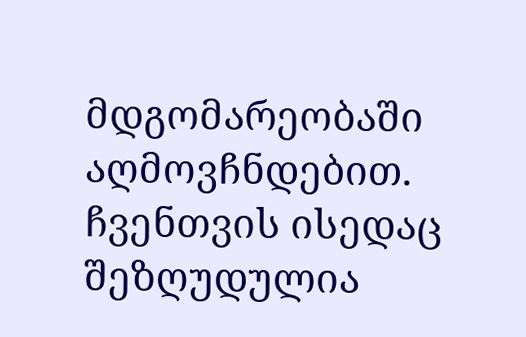მდგომარეობაში აღმოვჩნდებით. ჩვენთვის ისედაც შეზღუდულია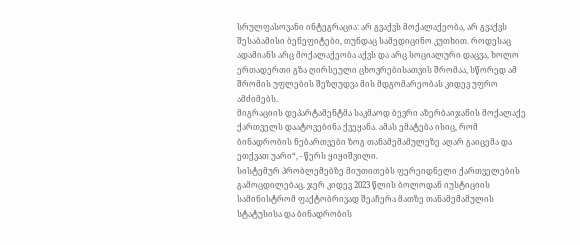სრულფასოვანი ინტეგრაცია: არ გვაქვს მოქალაქეობა, არ გვაქვს შესაბამისი ბენეფიტები, თუნდაც სამედიცინო კუთხით. როდესაც ადამიანს არც მოქალაქეობა აქვს და არც სოციალური დაცვა, ხოლო ერთადერთი გზა ღირსეული ცხოვრებისათვის შრომაა, სწორედ ამ შრომის უფლების შეზღუდვა მის მდგომარეობას კიდევ უფრო ამძიმებს.
მიგრაციის დეპარტამენტმა საკმაოდ ბევრი აზერბაიჯანის მოქალაქე ქართველს დაატოვებინა ქვეყანა. ამას ემატება ისიც, რომ ბინადრობის ნებართვები ზოგ თანამემამულეზე აღარ გაიცემა და ეთქვათ უარი“, - წერს ყიყიშვილი.
სისტემურ პრობლემებზე მიუთითებს ფერეიდნელი ქართველების გამოცდილებაც. ჯერ კიდევ 2023 წლის ბოლოდან იუსტიციის სამინისტრომ ფაქტობრივად შეაჩერა მათზე თანამემამულის სტატუსისა და ბინადრობის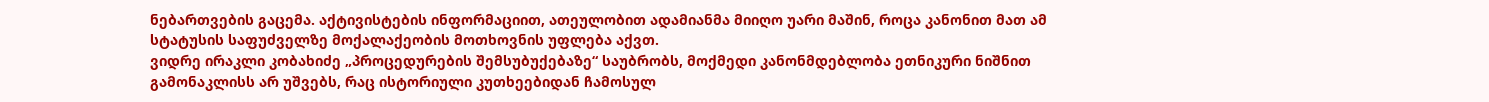ნებართვების გაცემა. აქტივისტების ინფორმაციით, ათეულობით ადამიანმა მიიღო უარი მაშინ, როცა კანონით მათ ამ სტატუსის საფუძველზე მოქალაქეობის მოთხოვნის უფლება აქვთ.
ვიდრე ირაკლი კობახიძე „პროცედურების შემსუბუქებაზე“ საუბრობს, მოქმედი კანონმდებლობა ეთნიკური ნიშნით გამონაკლისს არ უშვებს, რაც ისტორიული კუთხეებიდან ჩამოსულ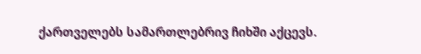ქართველებს სამართლებრივ ჩიხში აქცევს.